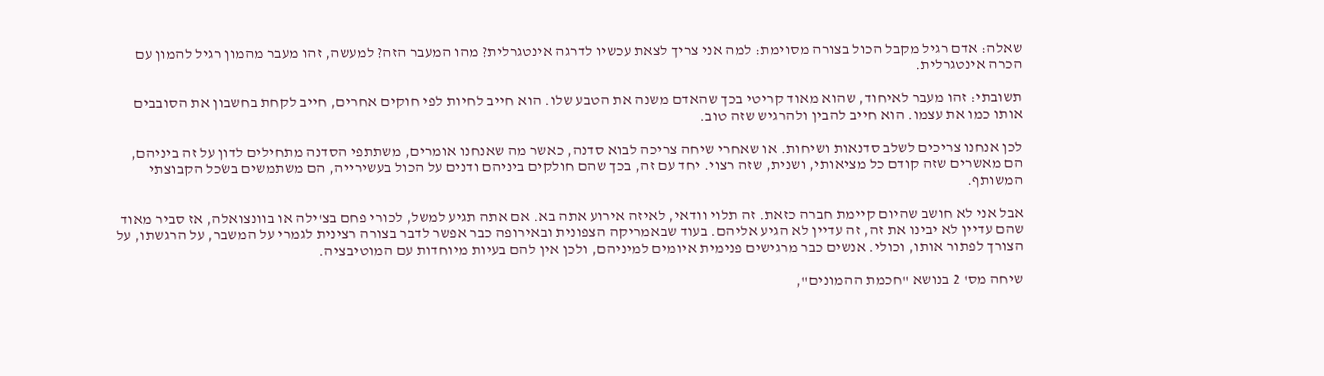שאלה: אדם רגיל מקבל הכול בצורה מסוימת: למה אני צריך לצאת עכשיו לדרגה אינטגרלית? מהו המעבר הזה? למעשה, זהו מעבר מהמון רגיל להמון עם הכרה אינטגרלית.

תשובתי: זהו מעבר לאיחוד, שהוא מאוד קריטי בכך שהאדם משנה את הטבע שלו. הוא חייב לחיות לפי חוקים אחרים, חייב לקחת בחשבון את הסובבים אותו כמו את עצמו. הוא חייב להבין ולהרגיש שזה טוב.

לכן אנחנו צריכים לשלב סדנאות ושיחות. או שאחרי שיחה צריכה לבוא סדנה, כאשר מה שאנחנו אומרים, משתתפי הסדנה מתחילים לדון על זה ביניהם, הם מאשרים שזה קודם כל מציאותי, ושנית, שזה רצוי. יחד עם זה, בכך שהם חולקים ביניהם ודנים על הכול בעשירייה, הם משתמשים בשׂכל הקבוצתי המשותף.

אבל אני לא חושב שהיום קיימת חברה כזאת. זה תלוי וודאי, לאיזה אירוע אתה בא. אם אתה תגיע למשל, לכורי פחם בצ'ילה או בוונצואלה, אז סביר מאוד שהם עדיין לא יבינו את זה, זה עדיין לא הגיע אליהם. בעוד שבאמריקה הצפונית ובאירופה כבר אפשר לדבר בצורה רצינית לגמרי על המשבר, על הרגשתו, על הצורך לפתור אותו, וכולי. אנשים כבר מרגישים פנימית איומים למיניהם, ולכן אין להם בעיות מיוחדות עם המוטיבציה.

שיחה מס' 2 בנושא "חכמת ההמונים",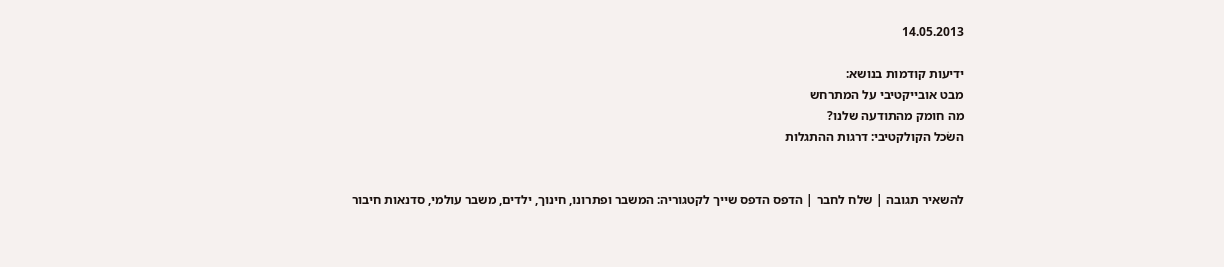14.05.2013

ידיעות קודמות בנושא:
מבט אובייקטיבי על המתרחש
מה חומק מהתודעה שלנו?
השׂכל הקולקטיבי: דרגות ההתגלות


להשאיר תגובה | שלח לחבר | הדפס הדפס שייך לקטגוריה: המשבר ופתרונו, חינוך, ילדים, משבר עולמי, סדנאות חיבור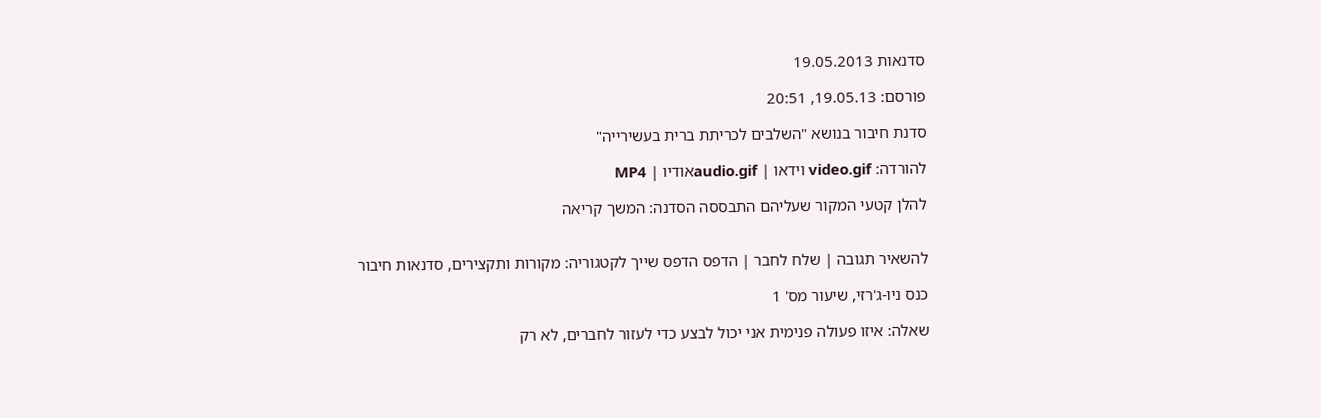סדנאות 19.05.2013

פורסם: 19.05.13, 20:51

סדנת חיבור בנושא "השלבים לכריתת ברית בעשירייה"

להורדה: video.gif וידאו | audio.gifאודיו | MP4

להלן קטעי המקור שעליהם התבססה הסדנה: המשך קריאה


להשאיר תגובה | שלח לחבר | הדפס הדפס שייך לקטגוריה: מקורות ותקצירים, סדנאות חיבור

כנס ניו-ג'רזי, שיעור מס' 1

שאלה: איזו פעולה פנימית אני יכול לבצע כדי לעזור לחברים, לא רק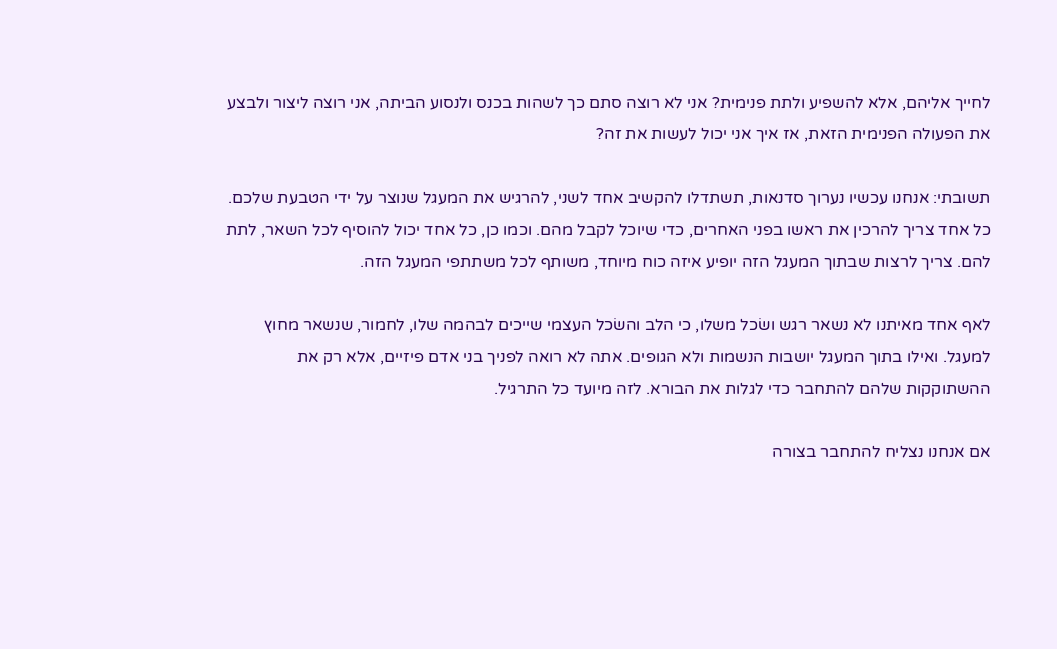לחייך אליהם, אלא להשפיע ולתת פנימית? אני לא רוצה סתם כך לשהות בכנס ולנסוע הביתה, אני רוצה ליצור ולבצע את הפעולה הפנימית הזאת, אז איך אני יכול לעשות את זה?

תשובתי: אנחנו עכשיו נערוך סדנאות, תשתדלו להקשיב אחד לשני, להרגיש את המעגל שנוצר על ידי הטבעת שלכם. כל אחד צריך להרכין את ראשו בפני האחרים, כדי שיוכל לקבל מהם. וכמו כן, כל אחד יכול להוסיף לכל השאר, לתת להם. צריך לרצות שבתוך המעגל הזה יופיע איזה כוח מיוחד, משותף לכל משתתפי המעגל הזה.

לאף אחד מאיתנו לא נשאר רגש ושׂכל משלו, כי הלב והשׂכל העצמי שייכים לבהמה שלו, לחמור, שנשאר מחוץ למעגל. ואילו בתוך המעגל יושבות הנשמות ולא הגופים. אתה לא רואה לפניך בני אדם פיזיים, אלא רק את ההשתוקקות שלהם להתחבר כדי לגלות את הבורא. לזה מיועד כל התרגיל.

אם אנחנו נצליח להתחבר בצורה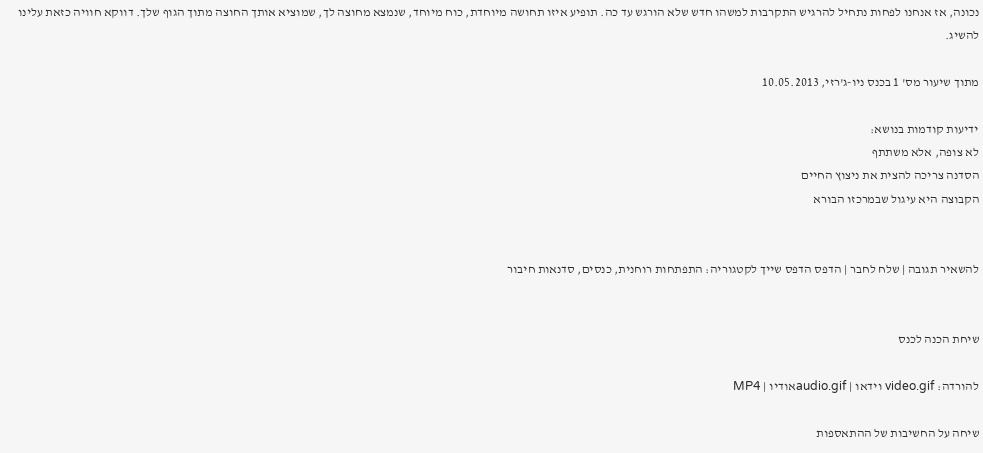נכונה, אז אנחנו לפחות נתחיל להרגיש התקרבות למשהו חדש שלא הורגש עד כה. תופיע איזו תחושה מיוחדת, כוח מיוחד, שנמצא מחוצה לך, שמוציא אותך החוצה מתוך הגוף שלך. דווקא חוויה כזאת עלינו להשיג.

מתוך שיעור מס' 1 בכנס ניו-ג'רזי, 10.05.2013

ידיעות קודמות בנושא:
לא צופה, אלא משתתף
הסדנה צריכה להצית את ניצוץ החיים
הקבוצה היא עיגול שבמרכזו הבורא


להשאיר תגובה | שלח לחבר | הדפס הדפס שייך לקטגוריה: התפתחות רוחנית, כנסים, סדנאות חיבור


שיחת הכנה לכנס

להורדה: video.gif וידאו | audio.gifאודיו | MP4

שיחה על החשיבות של ההתאספות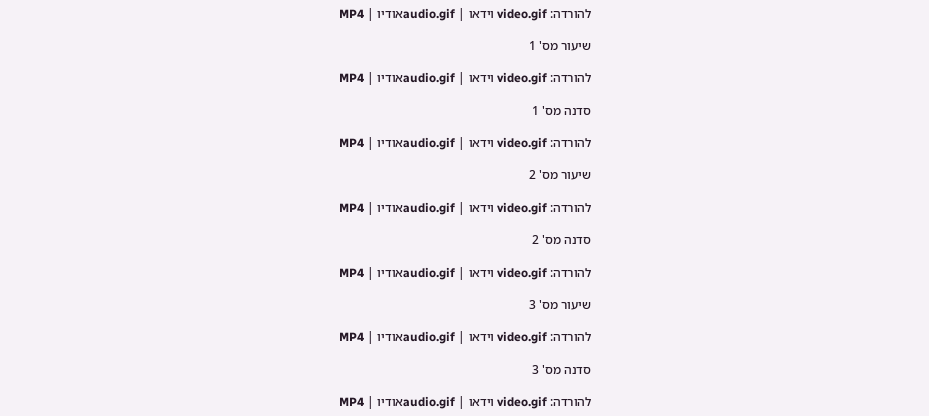להורדה: video.gif וידאו | audio.gifאודיו | MP4

שיעור מס' 1

להורדה: video.gif וידאו | audio.gifאודיו | MP4

סדנה מס' 1

להורדה: video.gif וידאו | audio.gifאודיו | MP4

שיעור מס' 2

להורדה: video.gif וידאו | audio.gifאודיו | MP4

סדנה מס' 2

להורדה: video.gif וידאו | audio.gifאודיו | MP4

שיעור מס' 3

להורדה: video.gif וידאו | audio.gifאודיו | MP4

סדנה מס' 3

להורדה: video.gif וידאו | audio.gifאודיו | MP4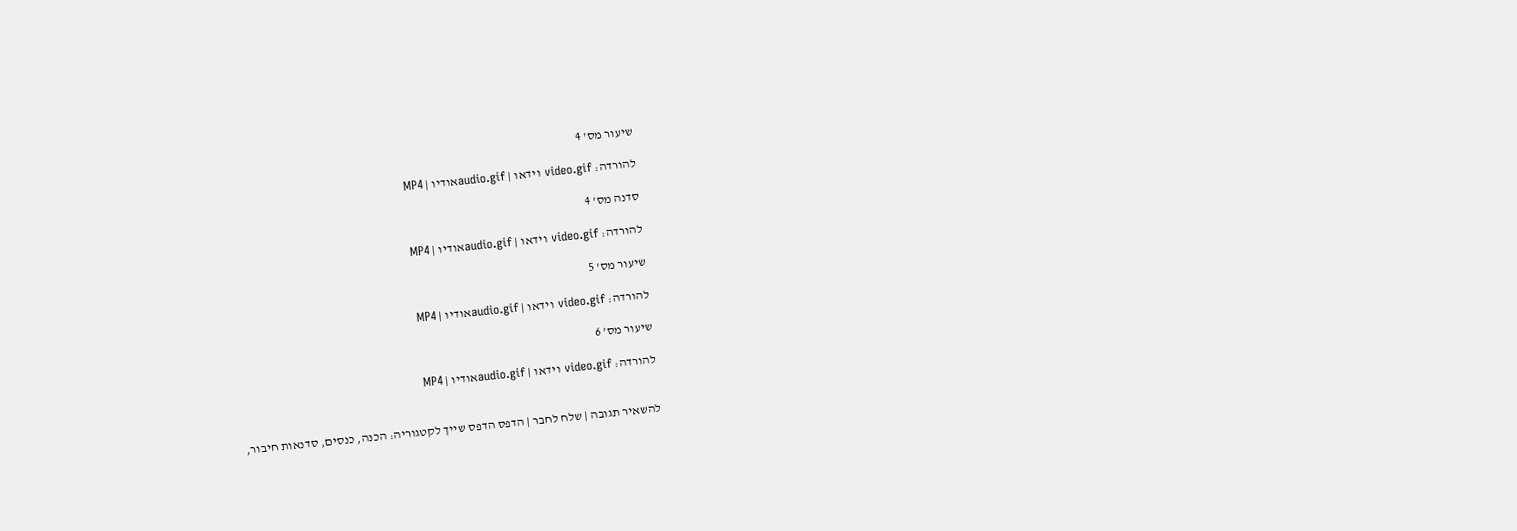שיעור מס' 4

להורדה: video.gif וידאו | audio.gifאודיו | MP4

סדנה מס' 4

להורדה: video.gif וידאו | audio.gifאודיו | MP4

שיעור מס' 5

להורדה: video.gif וידאו | audio.gifאודיו | MP4

שיעור מס' 6

להורדה: video.gif וידאו | audio.gifאודיו | MP4


להשאיר תגובה | שלח לחבר | הדפס הדפס שייך לקטגוריה: הכנה, כנסים, סדנאות חיבור,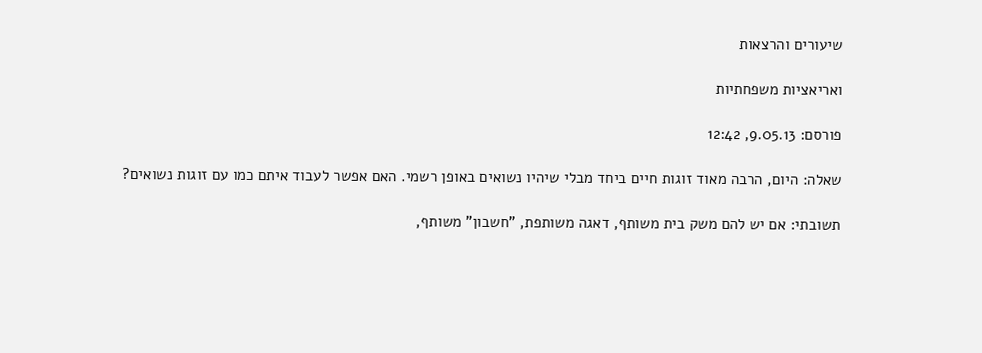שיעורים והרצאות

ואריאציות משפחתיות

פורסם: 9.05.13, 12:42

שאלה: היום, הרבה מאוד זוגות חיים ביחד מבלי שיהיו נשואים באופן רשמי. האם אפשר לעבוד איתם כמו עם זוגות נשואים?

תשובתי: אם יש להם משק בית משותף, דאגה משותפת, "חשבון" משותף,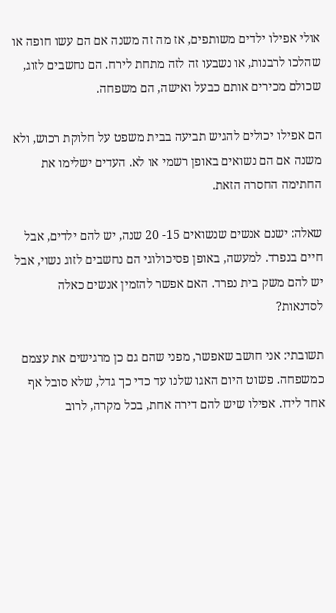אולי אפילו ילדים משותפים, אז מה זה משנה אם הם עשו חופה או שהלכו לרבנות, או נשבעו זה לזה מתחת לירח. הם נחשבים לזוג, שכולם מכירים אותם כבעל ואישה, הם משפחה.

הם אפילו יכולים להגיש תביעה בבית משפט על חלוקת רכוש, ולא משנה אם הם נשואים באופן רשמי או לא. העדים ישלימו את החתימה החסרה הזאת.

שאלה: ישנם אנשים שנשואים 15- 20 שנה, יש להם ילדים, אבל חיים בנפרד. למעשה, באופן פסיכולוגי הם נחשבים לזוג נשוי, אבל יש להם משק בית נפרד. האם אפשר להזמין אנשים כאלה לסדנאות?

תשובתי: אני חושב שאפשר, מפני שהם גם כן מרגישים את עצמם כמשפחה. פשוט היום האגו שלנו עד כדי כך גדל, שלא סובל אף אחד לידו. אפילו שיש להם דירה אחת, בכל מקרה, לרוב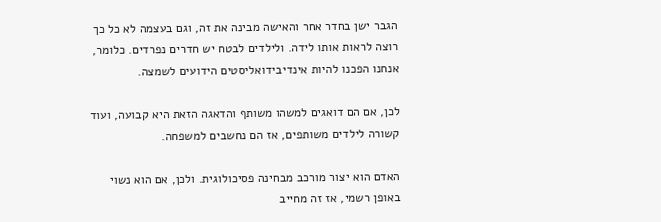הגבר ישן בחדר אחר והאישה מבינה את זה, וגם בעצמה לא כל כך רוצה לראות אותו לידה. ולילדים לבטח יש חדרים נפרדים. כלומר, אנחנו הפכנו להיות אינדיבידואליסטים הידועים לשמצה.

לכן, אם הם דואגים למשהו משותף והדאגה הזאת היא קבועה, ועוד קשורה לילדים משותפים, אז הם נחשבים למשפחה.

האדם הוא יצור מורכב מבחינה פסיכולוגית. ולכן, אם הוא נשוי באופן רשמי, אז זה מחייב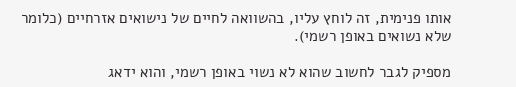אותו פנימית, זה לוחץ עליו, בהשוואה לחיים של נישואים אזרחיים (כלומר שלא נשואים באופן רשמי).

מספיק לגבר לחשוב שהוא לא נשוי באופן רשמי, והוא ידאג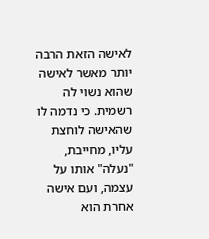לאישה הזאת הרבה יותר מאשר לאישה שהוא נשוי לה רשמית. כי נדמה לו שהאישה לוחצת עליו, מחייבת, "נעלה" אותו על עצמה, ועם אישה אחרת הוא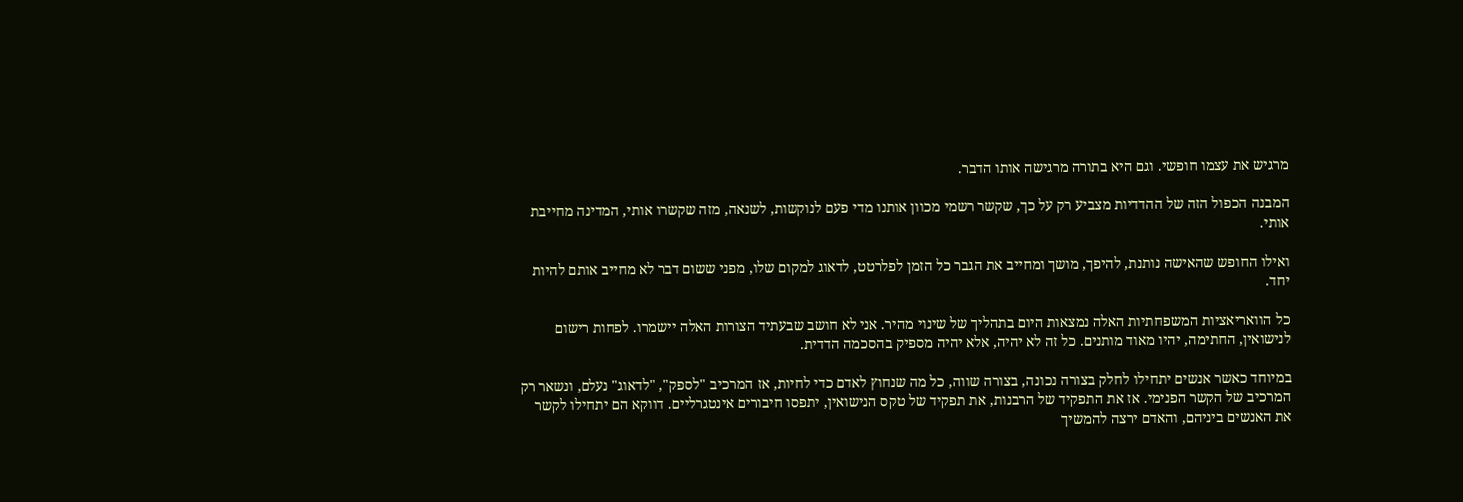מרגיש את עצמו חופשי. וגם היא בתורה מרגישה אותו הדבר.

המבנה הכפול הזה של ההדדיות מצביע רק על כך, שקשר רשמי מכוון אותנו מדי פעם לנוקשות, לשנאה, מזה שקשרו אותי, המדינה מחייבת אותי.

ואילו החופש שהאישה נותנת, להיפך, מושך ומחייב את הגבר כל הזמן לפלרטט, לדאוג למקום שלו, מפני ששום דבר לא מחייב אותם להיות יחד.

כל הוואריאציות המשפחתיות האלה נמצאות היום בתהליך של שינוי מהיר. אני לא חושב שבעתיד הצורות האלה יישמרו. לפחות רישום לנישואין, החתימה, יהיו מאוד מותנים. כל זה לא יהיה, אלא יהיה מספיק בהסכמה הדדית.

במיוחד כאשר אנשים יתחילו לחלק בצורה נכונה, בצורה שווה, כל מה שנחוץ לאדם כדי לחיות, אז המרכיב "לספק", "לדאוג" נעלם, ונשאר רק המרכיב של הקשר הפנימי. אז את התפקיד של הרבנות, את תפקיד של טקס הנישואין, יתפסו חיבורים אינטגרליים. דווקא הם יתחילו לקשר את האנשים ביניהם, והאדם ירצה להמשיך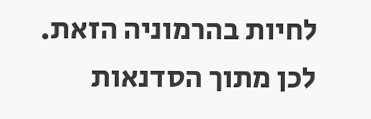לחיות בהרמוניה הזאת. לכן מתוך הסדנאות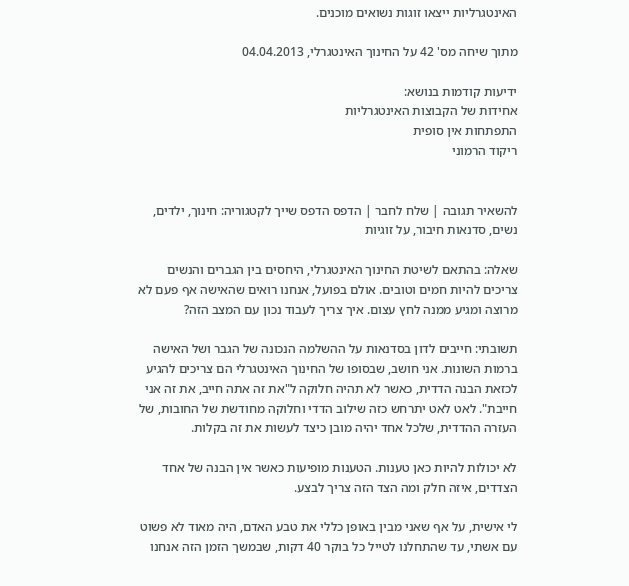האינטגרליות ייצאו זוגות נשואים מוכנים.

מתוך שיחה מס' 42 על החינוך האינטגרלי, 04.04.2013

ידיעות קודמות בנושא:
אחידות של הקבוצות האינטגרליות
התפתחות אין סופית
ריקוד הרמוני


להשאיר תגובה | שלח לחבר | הדפס הדפס שייך לקטגוריה: חינוך, ילדים, נשים, סדנאות חיבור, על זוגיות

שאלה: בהתאם לשיטת החינוך האינטגרלי, היחסים בין הגברים והנשים צריכים להיות חמים וטובים. אולם בפועל, אנחנו רואים שהאישה אף פעם לא מרוצה ומגיע ממנה לחץ עצום. איך צריך לעבוד נכון עם המצב הזה?

תשובתי: חייבים לדון בסדנאות על ההשלמה הנכונה של הגבר ושל האישה ברמות השונות. אני חושב, שבסופו של החינוך האינטגרלי הם צריכים להגיע לכזאת הבנה הדדית, כאשר לא תהיה חלוקה ל"את זה אתה חייב, את זה אני חייבת". לאט לאט יתרחש כזה שילוב הדדי וחלוקה מחודשת של החובות, של העזרה ההדדית, שלכל אחד יהיה מובן כיצד לעשות את זה בקלות.

לא יכולות להיות כאן טענות. הטענות מופיעות כאשר אין הבנה של אחד הצדדים, איזה חלק ומה הצד הזה צריך לבצע.

לי אישית, על אף שאני מבין באופן כללי את טבע האדם, היה מאוד לא פשוט עם אשתי, עד שהתחלנו לטייל כל בוקר 40 דקות, שבמשך הזמן הזה אנחנו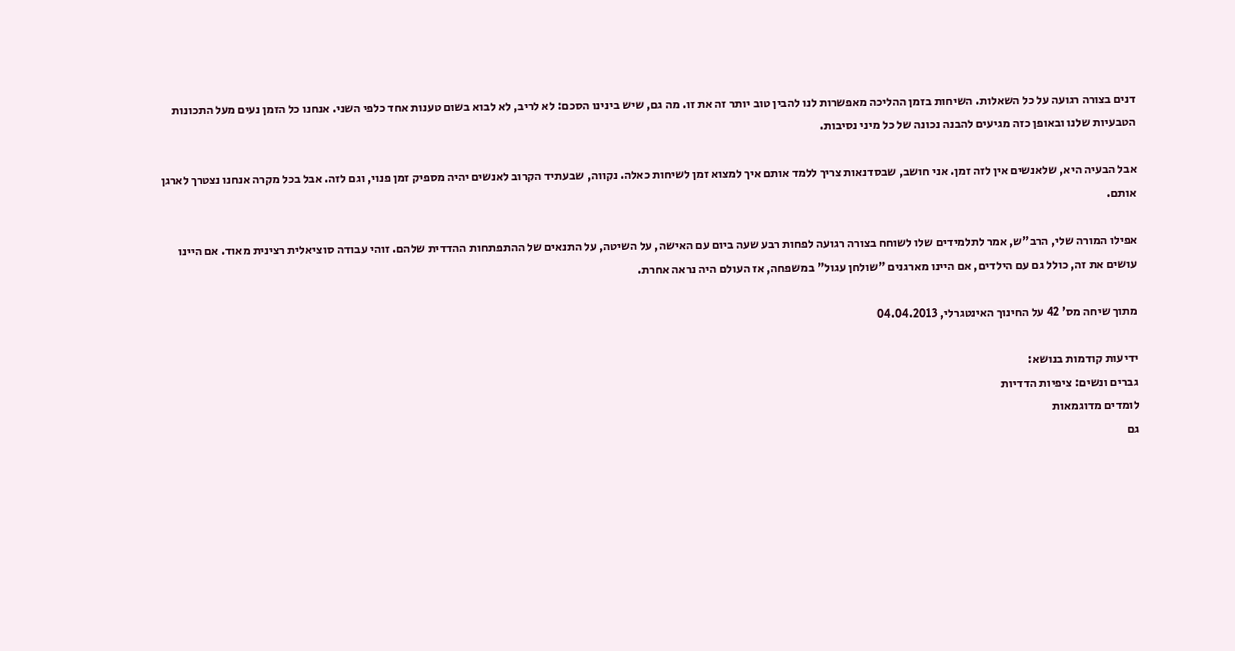דנים בצורה רגועה על כל השאלות. השיחות בזמן ההליכה מאפשרות לנו להבין טוב יותר זה את זו. מה גם, שיש בינינו הסכם: לא לריב, לא לבוא בשום טענות אחד כלפי השני. אנחנו כל הזמן נעים מעל התכונות הטבעיות שלנו ובאופן כזה מגיעים להבנה נכונה של כל מיני נסיבות.

אבל הבעיה היא, שלאנשים אין לזה זמן. אני חושב, שבסדנאות צריך ללמד אותם איך למצוא זמן לשיחות כאלה. נקווה, שבעתיד הקרוב לאנשים יהיה מספיק זמן פנוי, וגם לזה. אבל בכל מקרה אנחנו נצטרך לארגן אותם.

אפילו המורה שלי, הרב"ש, אמר לתלמידים שלו לשוחח בצורה רגועה לפחות רבע שעה ביום עם האישה, על השיטה, על התנאים של ההתפתחות ההדדית שלהם. זוהי עבודה סוציאלית רצינית מאוד. אם היינו עושים את זה, כולל גם עם הילדים, אם היינו מארגנים "שולחן עגול" במשפחה, אז העולם היה נראה אחרת.

מתוך שיחה מס' 42 על החינוך האינטגרלי, 04.04.2013

ידיעות קודמות בנושא:
גברים ונשים: ציפיות הדדיות
לומדים מדוגמאות
גם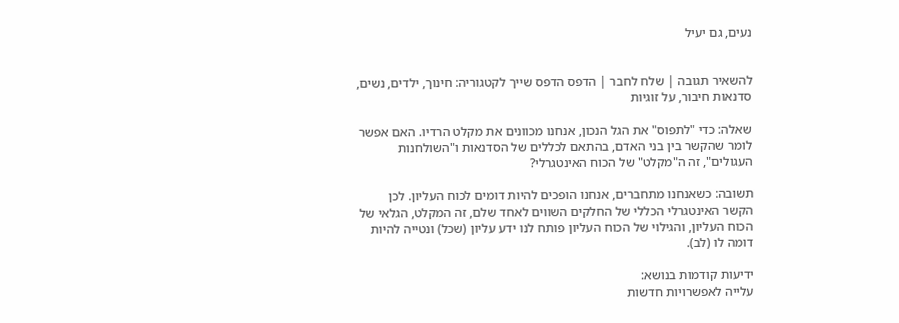נעים, גם יעיל


להשאיר תגובה | שלח לחבר | הדפס הדפס שייך לקטגוריה: חינוך, ילדים, נשים, סדנאות חיבור, על זוגיות

שאלה: כדי "לתפוס" את הגל הנכון, אנחנו מכוונים את מקלט הרדיו. האם אפשר לומר שהקשר בין בני האדם, בהתאם לכללים של הסדנאות ו"השולחנות העגולים", זה ה"מקלט" של הכוח האינטגרלי?

תשובה: כשאנחנו מתחברים, אנחנו הופכים להיות דומים לכוח העליון. לכן הקשר האינטגרלי הכללי של החלקים השווים לאחד שלם, זה המקלט, הגלאי של הכוח העליון, והגילוי של הכוח העליון פותח לנו ידע עליון (שכל) ונטייה להיות דומה לו (לב).

ידיעות קודמות בנושא:
עלייה לאפשרויות חדשות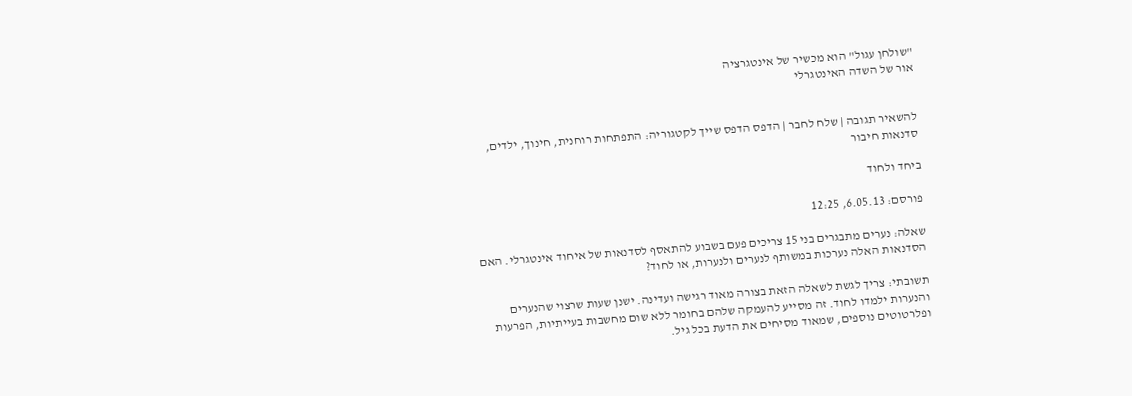"שולחן עגול" הוא מכשיר של אינטגרציה
אור של השדה האינטגרלי


להשאיר תגובה | שלח לחבר | הדפס הדפס שייך לקטגוריה: התפתחות רוחנית, חינוך, ילדים, סדנאות חיבור

ביחד ולחוד

פורסם: 6.05.13, 12:25

שאלה: נערים מתבגרים בני 15 צריכים פעם בשבוע להתאסף לסדנאות של איחוד אינטגרלי. האם הסדנאות האלה נערכות במשותף לנערים ולנערות, או לחוד?

תשובתי: צריך לגשת לשאלה הזאת בצורה מאוד רגישה ועדינה. ישנן שעות שרצוי שהנערים והנערות ילמדו לחוד. זה מסייע להעמקה שלהם בחומר ללא שום מחשבות בעייתיות, הפרעות ופלרטוטים נוספים, שמאוד מסיחים את הדעת בכל גיל.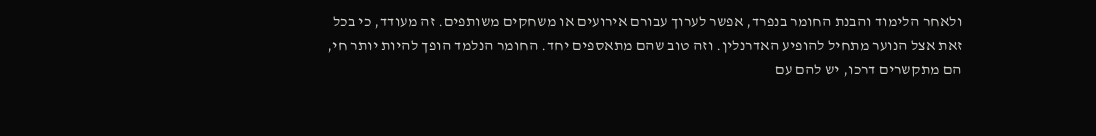ולאחר הלימוד והבנת החומר בנפרד, אפשר לערוך עבורם אירועים או משחקים משותפים. זה מעודד, כי בכל זאת אצל הנוער מתחיל להופיע האדרנלין. וזה טוב שהם מתאספים יחד. החומר הנלמד הופך להיות יותר חי, הם מתקשרים דרכו, יש להם עם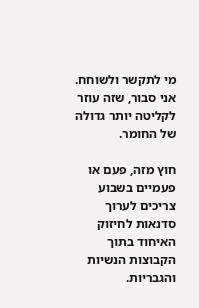מי לתקשר ולשוחח. אני סבור, שזה עוזר לקליטה יותר גדולה של החומר.

חוץ מזה, פעם או פעמיים בשבוע צריכים לערוך סדנאות לחיזוק האיחוד בתוך הקבוצות הנשיות והגבריות.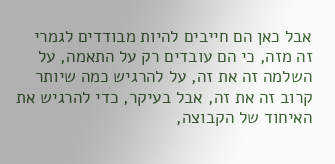אבל כאן הם חייבים להיות מבודדים לגמרי זה מזה, כי הם עובדים רק על התאמה, על השלמה זה את זה, על להרגיש כמה שיותר קרוב זה את זה, אבל בעיקר, כדי להרגיש את האיחוד של הקבוצה,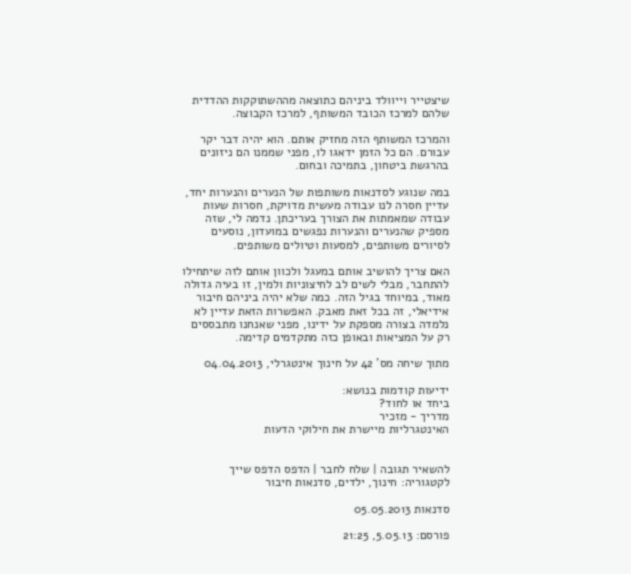שיצטייר וייוולד ביניהם כתוצאה מההשתוקקות ההדדית שלהם למרכז הכובד המשותף, למרכז הקבוצה.

והמרכז המשותף הזה מחזיק אותם. הוא יהיה דבר יקר עבורם. הם כל הזמן ידאגו לו, מפני שממנו הם ניזונים בהרגשת ביטחון, בתמיכה ובחום.

במה שנוגע לסדנאות משותפות של הנערים והנערות יחד, עדיין חסרה לנו עבודה מעשית מדויקת, חסרות שעות עבודה שמאמתות את הצורך בעריכתן. נדמה לי, שזה מספיק שהנערים והנערות נפגשים במועדון, נוסעים לסיורים משותפים, למסעות וטיולים משותפים.

האם צריך להושיב אותם במעגל ולכוון אותם לזה שיתחילו להתחבר, מבלי לשים לב לחיצוניות ולמין, זו בעיה גדולה מאוד, במיוחד בגיל הזה. כמה שלא יהיה ביניהם חיבור אידיאלי, זה בכל זאת מאבק. האפשרות הזאת עדיין לא נלמדה בצורה מספקת על ידינו, מפני שאנחנו מתבססים רק על המציאות ובאופן כזה מתקדמים קדימה.

מתוך שיחה מס' 42 על חינוך אינטגרלי, 04.04.2013

ידיעות קודמות בנושא:
ביחד או לחוד?
מדריך - מזכיר
האינטגרליות מיישרת את חילוקי הדעות


להשאיר תגובה | שלח לחבר | הדפס הדפס שייך לקטגוריה: חינוך, ילדים, סדנאות חיבור

סדנאות 05.05.2013

פורסם: 5.05.13, 21:25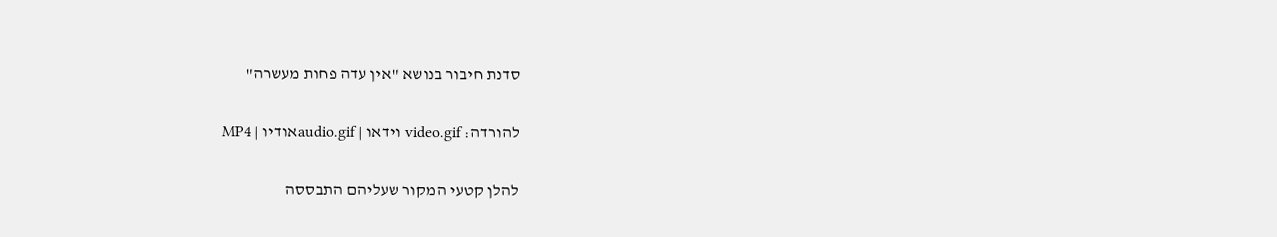סדנת חיבור בנושא "אין עדה פחות מעשרה"

להורדה: video.gif וידאו | audio.gifאודיו | MP4

להלן קטעי המקור שעליהם התבססה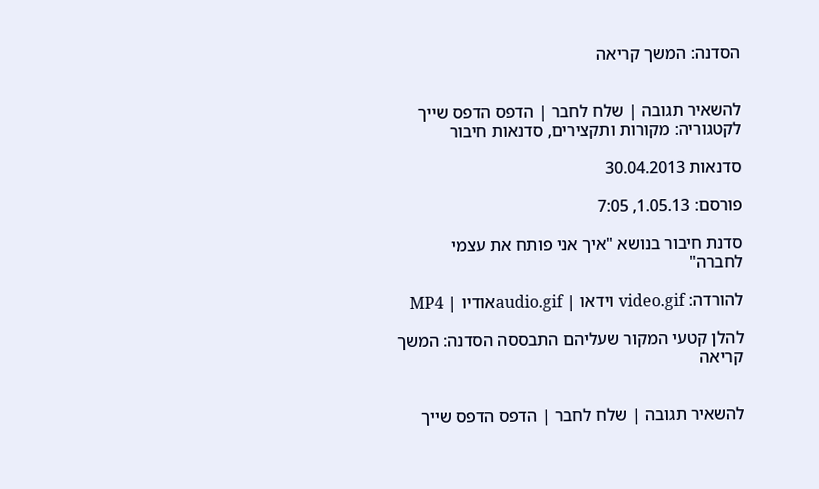הסדנה: המשך קריאה


להשאיר תגובה | שלח לחבר | הדפס הדפס שייך לקטגוריה: מקורות ותקצירים, סדנאות חיבור

סדנאות 30.04.2013

פורסם: 1.05.13, 7:05

סדנת חיבור בנושא "איך אני פותח את עצמי לחברה"

להורדה: video.gif וידאו | audio.gifאודיו | MP4

להלן קטעי המקור שעליהם התבססה הסדנה: המשך קריאה


להשאיר תגובה | שלח לחבר | הדפס הדפס שייך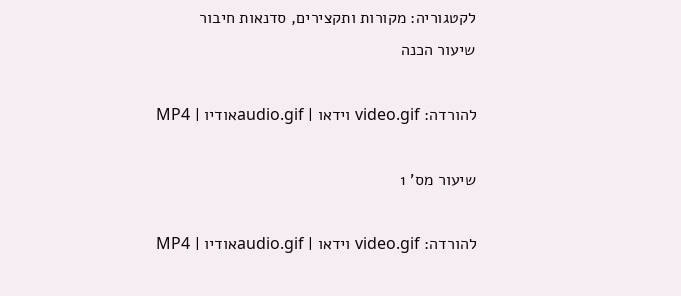לקטגוריה: מקורות ותקצירים, סדנאות חיבור
שיעור הכנה

להורדה: video.gif וידאו | audio.gifאודיו | MP4

שיעור מס' 1

להורדה: video.gif וידאו | audio.gifאודיו | MP4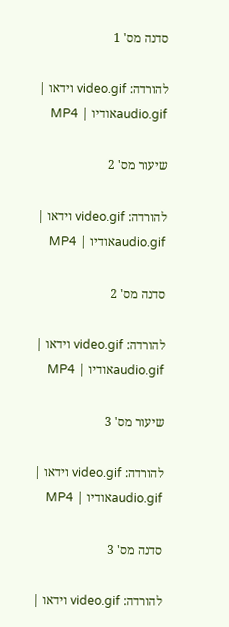סדנה מס' 1

להורדה: video.gif וידאו | audio.gifאודיו | MP4

שיעור מס' 2

להורדה: video.gif וידאו | audio.gifאודיו | MP4

סדנה מס' 2

להורדה: video.gif וידאו | audio.gifאודיו | MP4

שיעור מס' 3

להורדה: video.gif וידאו | audio.gifאודיו | MP4

סדנה מס' 3

להורדה: video.gif וידאו |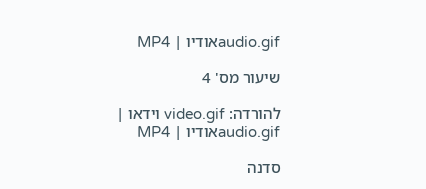audio.gifאודיו | MP4

שיעור מס' 4

להורדה: video.gif וידאו | audio.gifאודיו | MP4

סדנה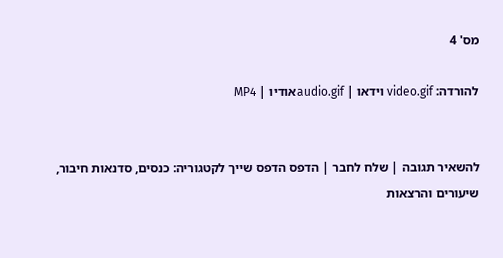מס' 4

להורדה: video.gif וידאו | audio.gifאודיו | MP4


להשאיר תגובה | שלח לחבר | הדפס הדפס שייך לקטגוריה: כנסים, סדנאות חיבור, שיעורים והרצאות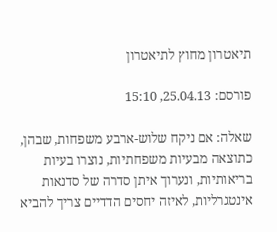תיאטרון מחוץ לתיאטרון

פורסם: 25.04.13, 15:10

שאלה: אם ניקח שלוש-ארבע משפחות, שבהן, כתוצאה מבעיות משפחתיות, נוצרו בעיות בריאותיות, ונערוך איתן סדרה של סדנאות אינטגרליות, לאיזה יחסים הדדיים צריך להביא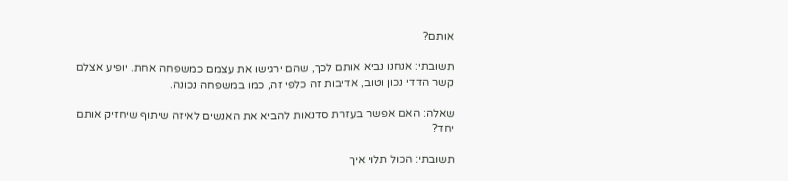אותם?

תשובתי: אנחנו נביא אותם לכך, שהם ירגישו את עצמם כמשפחה אחת. יופיע אצלם קשר הדדי נכון וטוב, אדיבות זה כלפי זה, כמו במשפחה נכונה.

שאלה: האם אפשר בעזרת סדנאות להביא את האנשים לאיזה שיתוף שיחזיק אותם יחד?

תשובתי: הכול תלוי איך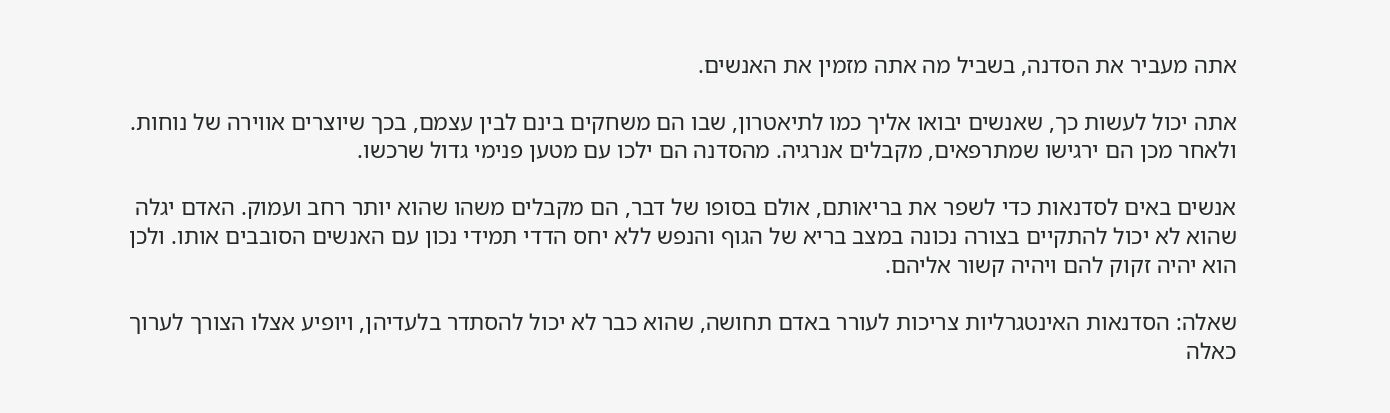אתה מעביר את הסדנה, בשביל מה אתה מזמין את האנשים.

אתה יכול לעשות כך, שאנשים יבואו אליך כמו לתיאטרון, שבו הם משחקים בינם לבין עצמם, בכך שיוצרים אווירה של נוחות. ולאחר מכן הם ירגישו שמתרפאים, מקבלים אנרגיה. מהסדנה הם ילכו עם מטען פנימי גדול שרכשו.

אנשים באים לסדנאות כדי לשפר את בריאותם, אולם בסופו של דבר, הם מקבלים משהו שהוא יותר רחב ועמוק. האדם יגלה שהוא לא יכול להתקיים בצורה נכונה במצב בריא של הגוף והנפש ללא יחס הדדי תמידי נכון עם האנשים הסובבים אותו. ולכן הוא יהיה זקוק להם ויהיה קשור אליהם.

שאלה: הסדנאות האינטגרליות צריכות לעורר באדם תחושה, שהוא כבר לא יכול להסתדר בלעדיהן, ויופיע אצלו הצורך לערוך כאלה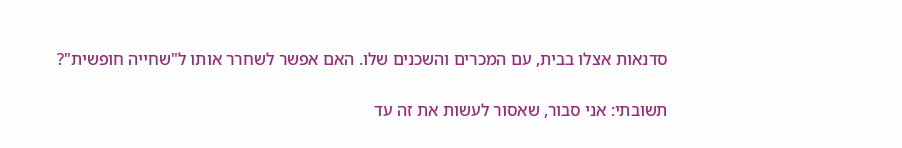סדנאות אצלו בבית, עם המכרים והשכנים שלו. האם אפשר לשחרר אותו ל"שחייה חופשית"?

תשובתי: אני סבור, שאסור לעשות את זה עד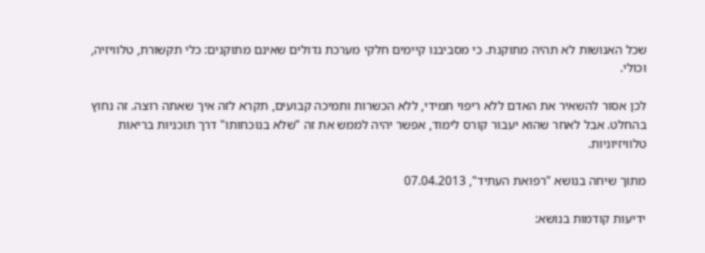שכל האנושות לא תהיה מתוקנת. כי מסביבנו קיימים חלקי מערכת גדולים שאינם מתוקנים: כלי תקשורת, טלוויזיה, וכולי.

לכן אסור להשאיר את האדם ללא ריפוי תמידי, ללא הכשרות ותמיכה קבועים, תקרא לזה איך שאתה רוצה. זה נחוץ בהחלט. אבל לאחר שהוא יעבור קורס לימוד, אפשר יהיה לממש את זה "שלא בנוכחותו" דרך תוכניות בריאות טלוויזיוניות.

מתוך שיחה בנושא "רפואת העתיד", 07.04.2013

ידיעות קודמות בנושא: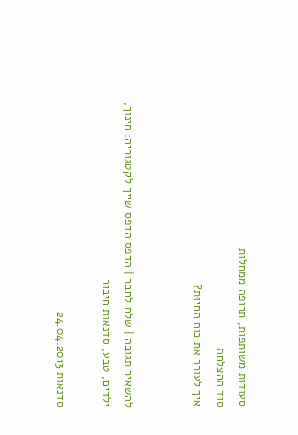סעודות משותפות, תרופה ממחלות
סוד ההצלחה
איך לעורר את כוח החיוּת?


להשאיר תגובה | שלח לחבר | הדפס הדפס שייך לקטגוריה: חינוך, ילדים, טבע, סדנאות חיבור

סדנאות 24.04.2013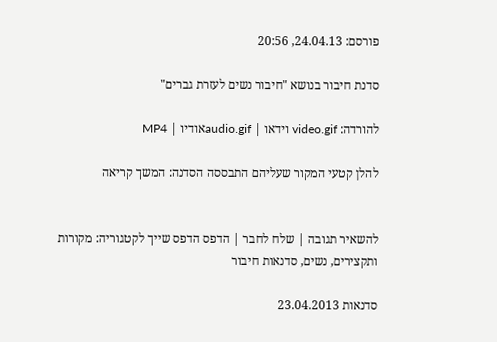פורסם: 24.04.13, 20:56

סדנת חיבור בנושא "חיבור נשים לעזרת גברים"

להורדה: video.gif וידאו | audio.gifאודיו | MP4

להלן קטעי המקור שעליהם התבססה הסדנה: המשך קריאה


להשאיר תגובה | שלח לחבר | הדפס הדפס שייך לקטגוריה: מקורות ותקצירים, נשים, סדנאות חיבור

סדנאות 23.04.2013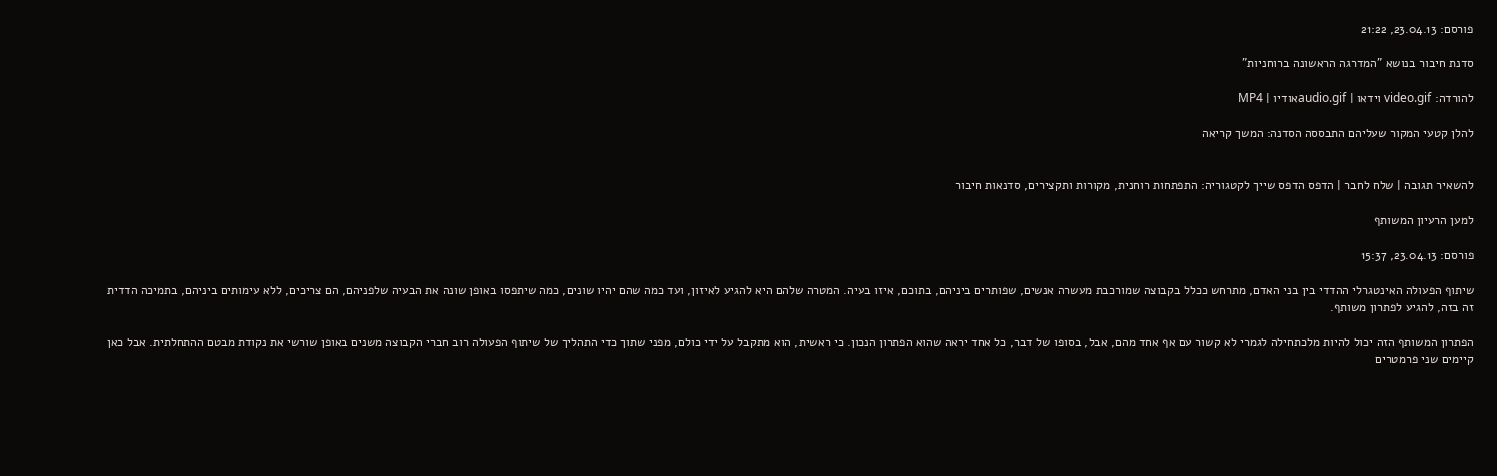פורסם: 23.04.13, 21:22

סדנת חיבור בנושא "המדרגה הראשונה ברוחניות"

להורדה: video.gif וידאו | audio.gifאודיו | MP4

להלן קטעי המקור שעליהם התבססה הסדנה: המשך קריאה


להשאיר תגובה | שלח לחבר | הדפס הדפס שייך לקטגוריה: התפתחות רוחנית, מקורות ותקצירים, סדנאות חיבור

למען הרעיון המשותף

פורסם: 23.04.13, 15:37

שיתוף הפעולה האינטגרלי ההדדי בין בני האדם, מתרחש ככלל בקבוצה שמורכבת מעשרה אנשים, שפותרים ביניהם, בתוכם, איזו בעיה. המטרה שלהם היא להגיע לאיזון, ועד כמה שהם יהיו שונים, כמה שיתפסו באופן שונה את הבעיה שלפניהם, הם צריכים, ללא עימותים ביניהם, בתמיכה הדדית זה בזה, להגיע לפתרון משותף.

הפתרון המשותף הזה יכול להיות מלכתחילה לגמרי לא קשור עם אף אחד מהם, אבל, בסופו של דבר, כל אחד יראה שהוא הפתרון הנכון. כי ראשית, הוא מתקבל על ידי כולם, מפני שתוך כדי התהליך של שיתוף הפעולה רוב חברי הקבוצה משנים באופן שורשי את נקודת מבטם ההתחלתית. אבל כאן קיימים שני פרמטרים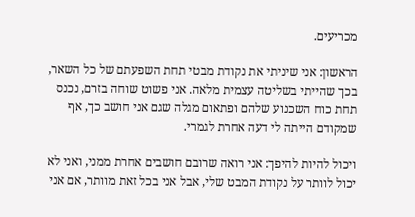מכריעים.

הראשון: אני שיניתי את נקודת מבטי תחת השפעתם של כל השאר, בכך שהייתי בשליטה עצמית מלאה. אני פשוט שוחה בזרם, נכנס תחת כוח השכנוע שלהם ופתאום מגלה שגם אני חושב כך, אף שמקודם הייתה לי דעה אחרת לגמרי.

ויכול להיות להיפך: אני רואה שרובם חושבים אחרת ממני, ואני לא יכול לוותר על נקודת המבט שלי, אבל אני בכל זאת מוותר, אם אני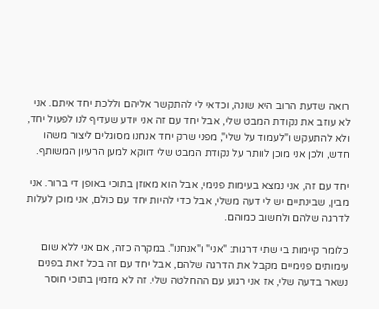רואה שדעת הרוב היא שונה, וכדאי לי להתקשר אליהם וללכת יחד איתם. אני לא עוזב את נקודת המבט שלי, אבל יחד עם זה אני יודע שעדיף לנו לפעול יחד, ולא להתעקש ו"לעמוד על שלי", מפני שרק יחד אנחנו מסוגלים ליצור משהו חדש, ולכן אני מוכן לוותר על נקודת המבט שלי דווקא למען הרעיון המשותף.

יחד עם זה, אני נמצא בעימות פנימי, אבל הוא מאוזן בתוכי באופן די ברור. אני מבין, שבינתיים יש לי דעה משלי, אבל כדי להיות יחד עם כולם, אני מוכן לעלות לדרגה שלהם ולחשוב כמוהם.

כלומר קיימות בי שתי דרגות: "אני" ו"אנחנו". במקרה כזה, אם אני ללא שום עימותים פנימיים מקבל את הדרגה שלהם, אבל יחד עם זה בכל זאת בפנים נשאר בדעה שלי, אז אני רגוע עם ההחלטה שלי. זה לא מזמין בתוכי חוסר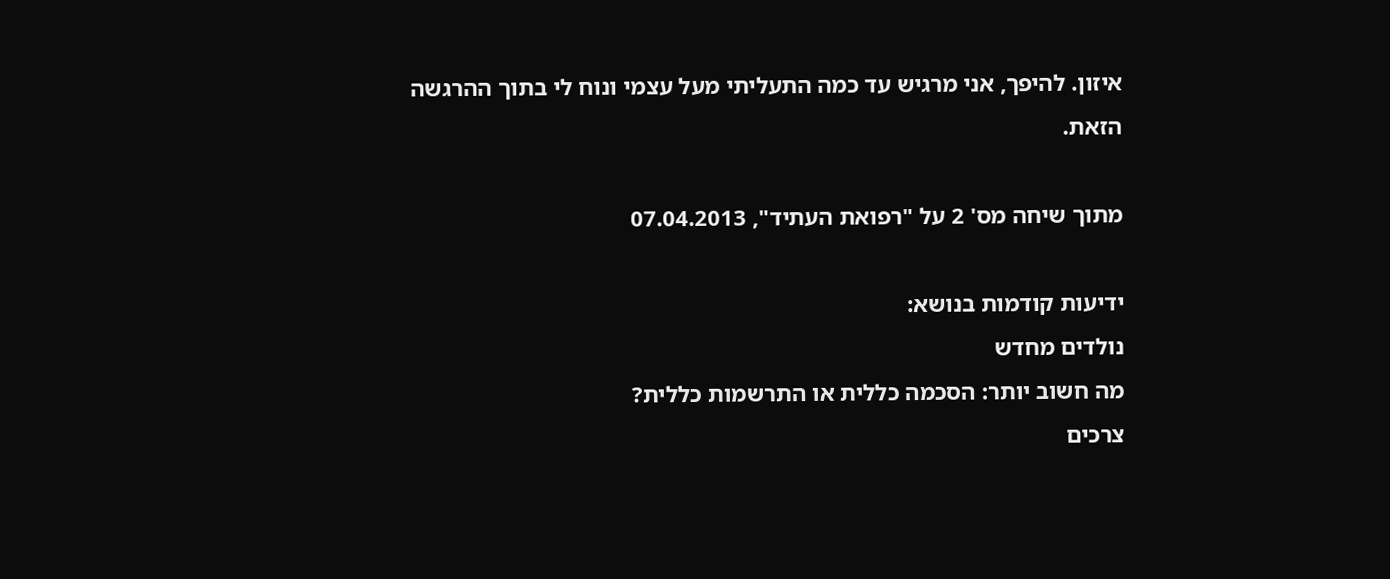איזון. להיפך, אני מרגיש עד כמה התעליתי מעל עצמי ונוח לי בתוך ההרגשה הזאת.

מתוך שיחה מס' 2 על "רפואת העתיד", 07.04.2013

ידיעות קודמות בנושא:
נולדים מחדש
מה חשוב יותר: הסכמה כללית או התרשמות כללית?
צרכים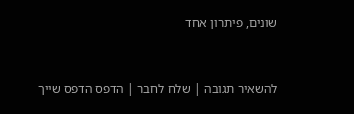שונים, פיתרון אחד


להשאיר תגובה | שלח לחבר | הדפס הדפס שייך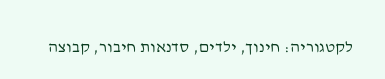לקטגוריה: חינוך, ילדים, סדנאות חיבור, קבוצה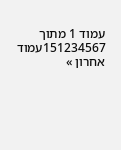עמוד 1 מתוך 151234567עמוד אחרון »